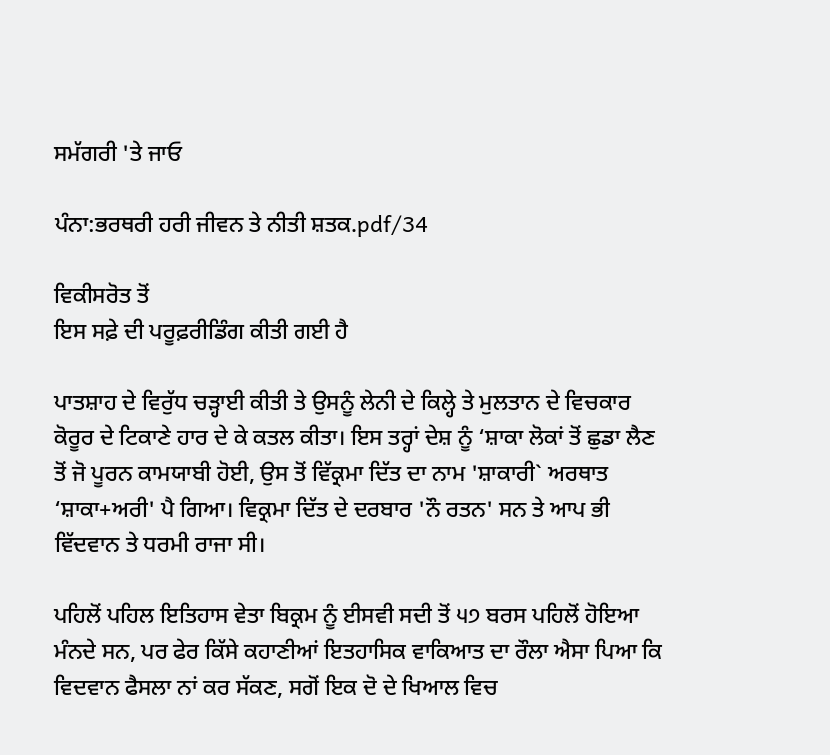ਸਮੱਗਰੀ 'ਤੇ ਜਾਓ

ਪੰਨਾ:ਭਰਥਰੀ ਹਰੀ ਜੀਵਨ ਤੇ ਨੀਤੀ ਸ਼ਤਕ.pdf/34

ਵਿਕੀਸਰੋਤ ਤੋਂ
ਇਸ ਸਫ਼ੇ ਦੀ ਪਰੂਫ਼ਰੀਡਿੰਗ ਕੀਤੀ ਗਈ ਹੈ

ਪਾਤਸ਼ਾਹ ਦੇ ਵਿਰੁੱਧ ਚੜ੍ਹਾਈ ਕੀਤੀ ਤੇ ਉਸਨੂੰ ਲੇਨੀ ਦੇ ਕਿਲ੍ਹੇ ਤੇ ਮੁਲਤਾਨ ਦੇ ਵਿਚਕਾਰ ਕੋਰੂਰ ਦੇ ਟਿਕਾਣੇ ਹਾਰ ਦੇ ਕੇ ਕਤਲ ਕੀਤਾ। ਇਸ ਤਰ੍ਹਾਂ ਦੇਸ਼ ਨੂੰ ‘ਸ਼ਾਕਾ ਲੋਕਾਂ ਤੋਂ ਛੁਡਾ ਲੈਣ ਤੋਂ ਜੋ ਪੂਰਨ ਕਾਮਯਾਬੀ ਹੋਈ, ਉਸ ਤੋਂ ਵਿੱਕ੍ਰਮਾ ਦਿੱਤ ਦਾ ਨਾਮ 'ਸ਼ਾਕਾਰੀ` ਅਰਥਾਤ ‘ਸ਼ਾਕਾ+ਅਰੀ' ਪੈ ਗਿਆ। ਵਿਕ੍ਰਮਾ ਦਿੱਤ ਦੇ ਦਰਬਾਰ 'ਨੌ ਰਤਨ' ਸਨ ਤੇ ਆਪ ਭੀ ਵਿੱਦਵਾਨ ਤੇ ਧਰਮੀ ਰਾਜਾ ਸੀ।

ਪਹਿਲੋਂ ਪਹਿਲ ਇਤਿਹਾਸ ਵੇਤਾ ਬਿਕ੍ਰਮ ਨੂੰ ਈਸਵੀ ਸਦੀ ਤੋਂ ੫੭ ਬਰਸ ਪਹਿਲੋਂ ਹੋਇਆ ਮੰਨਦੇ ਸਨ, ਪਰ ਫੇਰ ਕਿੱਸੇ ਕਹਾਣੀਆਂ ਇਤਹਾਸਿਕ ਵਾਕਿਆਤ ਦਾ ਰੌਲਾ ਐਸਾ ਪਿਆ ਕਿ ਵਿਦਵਾਨ ਫੈਸਲਾ ਨਾਂ ਕਰ ਸੱਕਣ, ਸਗੋਂ ਇਕ ਦੋ ਦੇ ਖਿਆਲ ਵਿਚ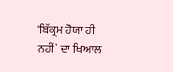'ਬਿੱਕ੍ਰਮ ਹੋਯਾ ਹੀ ਨਹੀਂ` ਦਾ ਖਿਆਲ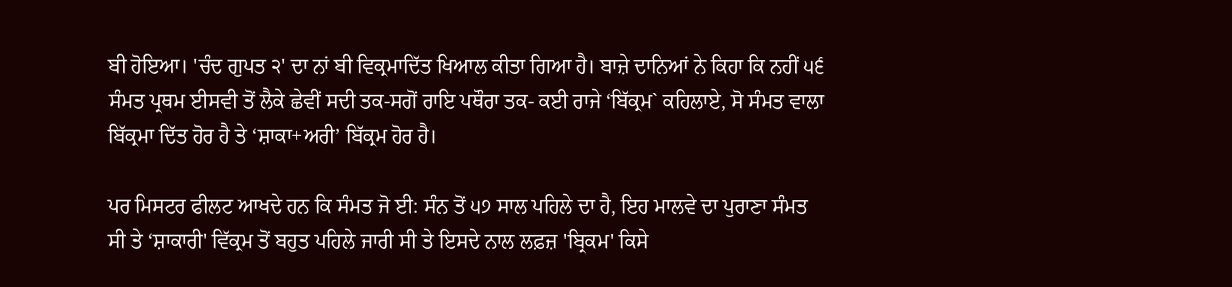ਬੀ ਹੋਇਆ। 'ਚੰਦ ਗੁਪਤ ੨' ਦਾ ਨਾਂ ਬੀ ਵਿਕ੍ਰਮਾਦਿੱਤ ਖਿਆਲ ਕੀਤਾ ਗਿਆ ਹੈ। ਬਾਜ਼ੇ ਦਾਨਿਆਂ ਨੇ ਕਿਹਾ ਕਿ ਨਹੀਂ ੫੬ ਸੰਮਤ ਪ੍ਰਥਮ ਈਸਵੀ ਤੋਂ ਲੈਕੇ ਛੇਵੀਂ ਸਦੀ ਤਕ-ਸਗੋਂ ਰਾਇ ਪਥੌਰਾ ਤਕ- ਕਈ ਰਾਜੇ ‘ਬਿੱਕ੍ਰਮ` ਕਹਿਲਾਏ, ਸੋ ਸੰਮਤ ਵਾਲਾ ਬਿੱਕ੍ਰਮਾ ਦਿੱਤ ਹੋਰ ਹੈ ਤੇ ‘ਸ਼ਾਕਾ+ਅਰੀ’ ਬਿੱਕ੍ਰਮ ਹੋਰ ਹੈ।

ਪਰ ਮਿਸਟਰ ਫੀਲਟ ਆਖਦੇ ਹਨ ਕਿ ਸੰਮਤ ਜੋ ਈ: ਸੰਨ ਤੋਂ ੫੭ ਸਾਲ ਪਹਿਲੇ ਦਾ ਹੈ, ਇਹ ਮਾਲਵੇ ਦਾ ਪੁਰਾਣਾ ਸੰਮਤ ਸੀ ਤੇ ‘ਸ਼ਾਕਾਰੀ' ਵਿੱਕ੍ਰਮ ਤੋਂ ਬਹੁਤ ਪਹਿਲੇ ਜਾਰੀ ਸੀ ਤੇ ਇਸਦੇ ਨਾਲ ਲਫ਼ਜ਼ 'ਬ੍ਰਿਕਮ' ਕਿਸੇ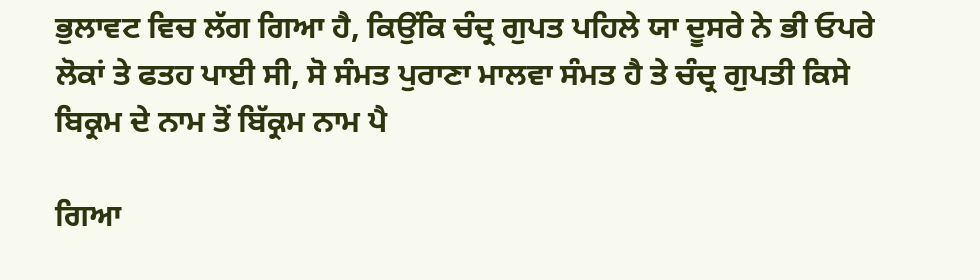ਭੁਲਾਵਟ ਵਿਚ ਲੱਗ ਗਿਆ ਹੈ, ਕਿਉਂਕਿ ਚੰਦ੍ਰ ਗੁਪਤ ਪਹਿਲੇ ਯਾ ਦੂਸਰੇ ਨੇ ਭੀ ਓਪਰੇ ਲੋਕਾਂ ਤੇ ਫਤਹ ਪਾਈ ਸੀ, ਸੋ ਸੰਮਤ ਪੁਰਾਣਾ ਮਾਲਵਾ ਸੰਮਤ ਹੈ ਤੇ ਚੰਦ੍ਰ ਗੁਪਤੀ ਕਿਸੇ ਬਿਕ੍ਰਮ ਦੇ ਨਾਮ ਤੋਂ ਬਿੱਕ੍ਰਮ ਨਾਮ ਪੈ

ਗਿਆ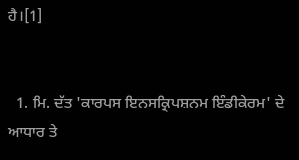ਹੈ।[1]


  1. ਮਿ. ਦੱਤ 'ਕਾਰਪਸ ਇਨਸਕ੍ਰਿਪਸ਼ਨਮ ਇੰਡੀਕੇਰਮ' ਦੇ ਆਧਾਰ ਤੇ